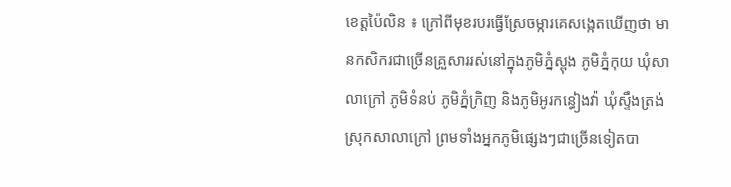ខេត្តប៉ៃលិន ៖ ក្រៅពីមុខរបរធ្វើស្រែចម្ការគេសង្កេតឃើញថា មានកសិករជាច្រើនគ្រួសាររស់នៅក្នុងភូមិភ្នំស្ពុង ភូមិភ្នំកុយ ឃុំសាលាក្រៅ ភូមិទំនប់ ភូមិភ្នំក្រិញ និងភូមិអូរកន្ធៀងវ៉ា ឃុំស្ទឹងត្រង់ ស្រុកសាលាក្រៅ ព្រមទាំងអ្នកភូមិផ្សេងៗជាច្រើនទៀតបា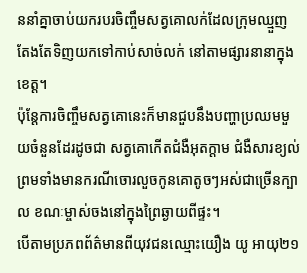ននាំគ្នាចាប់យករបរចិញ្ចឹមសត្វគោលក់ដែលក្រុមឈ្មួញតែងតែទិញយកទៅកាប់សាច់លក់ នៅតាមផ្សារនានាក្នុងខេត្ត។
ប៉ុន្តែការចិញ្ចឹមសត្វគោនេះក៏មានជួបនឹងបញ្ហាប្រឈមមួយចំនួនដែរដូចជា សត្វគោកើតជំងឺអុតក្តាម ជំងឺសារខ្យល់ ព្រមទាំងមានករណីចោរលួចកូនគោតូចៗអស់ជាច្រើនក្បាល ខណៈម្ចាស់ចងនៅក្នុងព្រៃឆ្ងាយពីផ្ទះ។
បើតាមប្រភពព័ត៌មានពីយុវជនឈ្មោះយឿង យូ អាយុ២១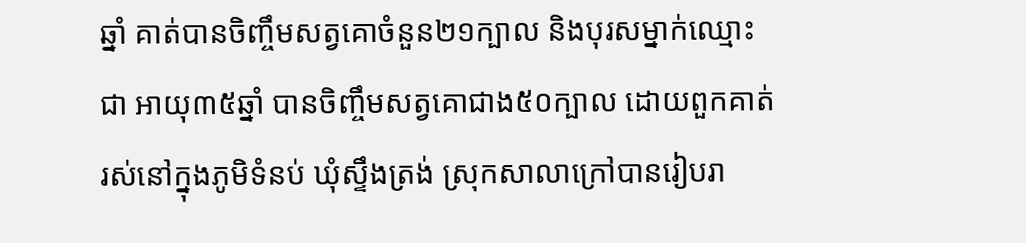ឆ្នាំ គាត់បានចិញ្ចឹមសត្វគោចំនួន២១ក្បាល និងបុរសម្នាក់ឈ្មោះជា អាយុ៣៥ឆ្នាំ បានចិញ្ចឹមសត្វគោជាង៥០ក្បាល ដោយពួកគាត់រស់នៅក្នុងភូមិទំនប់ ឃុំស្ទឹងត្រង់ ស្រុកសាលាក្រៅបានរៀបរា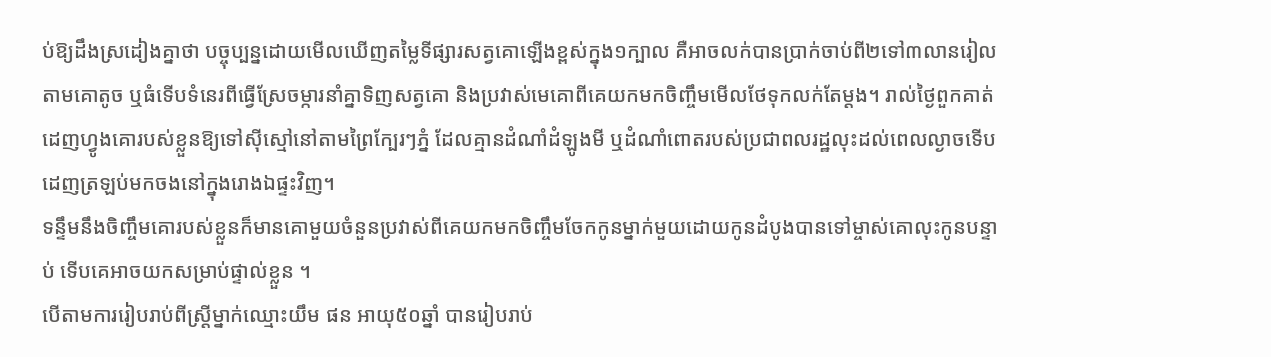ប់ឱ្យដឹងស្រដៀងគ្នាថា បច្ចុប្បន្នដោយមើលឃើញតម្លៃទីផ្សារសត្វគោឡើងខ្ពស់ក្នុង១ក្បាល គឺអាចលក់បានប្រាក់ចាប់ពី២ទៅ៣លានរៀល តាមគោតូច ឬធំទើបទំនេរពីធ្វើស្រែចម្ការនាំគ្នាទិញសត្វគោ និងប្រវាស់មេគោពីគេយកមកចិញ្ចឹមមើលថែទុកលក់តែម្តង។ រាល់ថ្ងៃពួកគាត់ដេញហ្វូងគោរបស់ខ្លួនឱ្យទៅស៊ីស្មៅនៅតាមព្រៃក្បែរៗភ្នំ ដែលគ្មានដំណាំដំឡូងមី ឬដំណាំពោតរបស់ប្រជាពលរដ្ឋលុះដល់ពេលល្ងាចទើបដេញត្រឡប់មកចងនៅក្នុងរោងឯផ្ទះវិញ។
ទន្ទឹមនឹងចិញ្ចឹមគោរបស់ខ្លួនក៏មានគោមួយចំនួនប្រវាស់ពីគេយកមកចិញ្ចឹមចែកកូនម្នាក់មួយដោយកូនដំបូងបានទៅម្ចាស់គោលុះកូនបន្ទាប់ ទើបគេអាចយកសម្រាប់ផ្ទាល់ខ្លួន ។
បើតាមការរៀបរាប់ពីស្ត្រីម្នាក់ឈ្មោះយឹម ផន អាយុ៥០ឆ្នាំ បានរៀបរាប់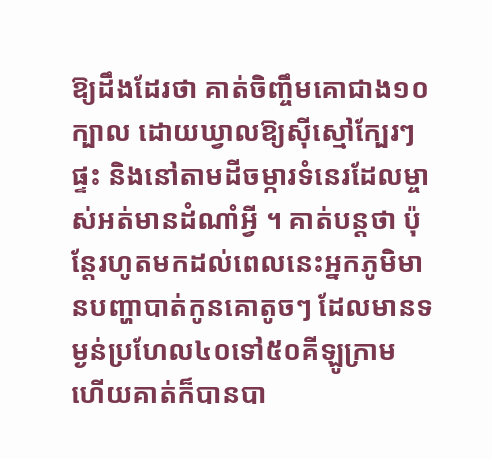ឱ្យដឹងដែរថា គាត់ចិញ្ចឹមគោជាង១០ក្បាល ដោយឃ្វាលឱ្យស៊ីស្មៅក្បែរៗផ្ទះ និងនៅតាមដីចម្ការទំនេរដែលម្ចាស់អត់មានដំណាំអ្វី ។ គាត់បន្តថា ប៉ុន្តែរហូតមកដល់ពេលនេះអ្នកភូមិមានបញ្ហាបាត់កូនគោតូចៗ ដែលមានទម្ងន់ប្រហែល៤០ទៅ៥០គីឡូក្រាម ហើយគាត់ក៏បានបា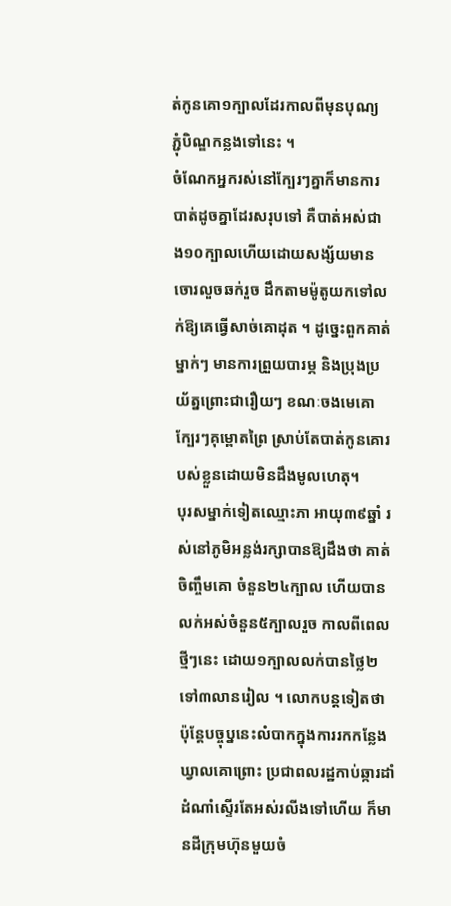ត់កូនគោ១ក្បាលដែរកាលពីមុនបុណ្យភ្ជុំបិណ្ឌកន្លងទៅនេះ ។
ចំណែកអ្នករស់នៅក្បែរៗគ្នាក៏មានការបាត់ដូចគ្នាដែរសរុបទៅ គឺបាត់អស់ជាង១០ក្បាលហើយដោយសង្ស័យមានចោរលួចឆក់រួច ដឹកតាមម៉ូតូយកទៅលក់ឱ្យគេធ្វើសាច់គោដុត ។ ដូច្នេះពួកគាត់ម្នាក់ៗ មានការព្រួយបារម្ភ និងប្រុងប្រយ័ត្នព្រោះជារឿយៗ ខណៈចងមេគោក្បែរៗគុម្ពោតព្រៃ ស្រាប់តែបាត់កូនគោរបស់ខ្លួនដោយមិនដឹងមូលហេតុ។
បុរសម្នាក់ទៀតឈ្មោះភា អាយុ៣៩ឆ្នាំ រស់នៅភូមិអន្លង់រក្សាបានឱ្យដឹងថា គាត់ចិញ្ចឹមគោ ចំនួន២៤ក្បាល ហើយបានលក់អស់ចំនួន៥ក្បាលរួច កាលពីពេលថ្មីៗនេះ ដោយ១ក្បាលលក់បានថ្លៃ២ទៅ៣លានរៀល ។ លោកបន្តទៀតថា ប៉ុន្តែបច្ចុប្ននេះលំបាកក្នុងការរកកន្លែងឃ្វាលគោព្រោះ ប្រជាពលរដ្ឋកាប់ឆ្ការដាំដំណាំស្ទើរតែអស់រលីងទៅហើយ ក៏មានដីក្រុមហ៊ុនមួយចំ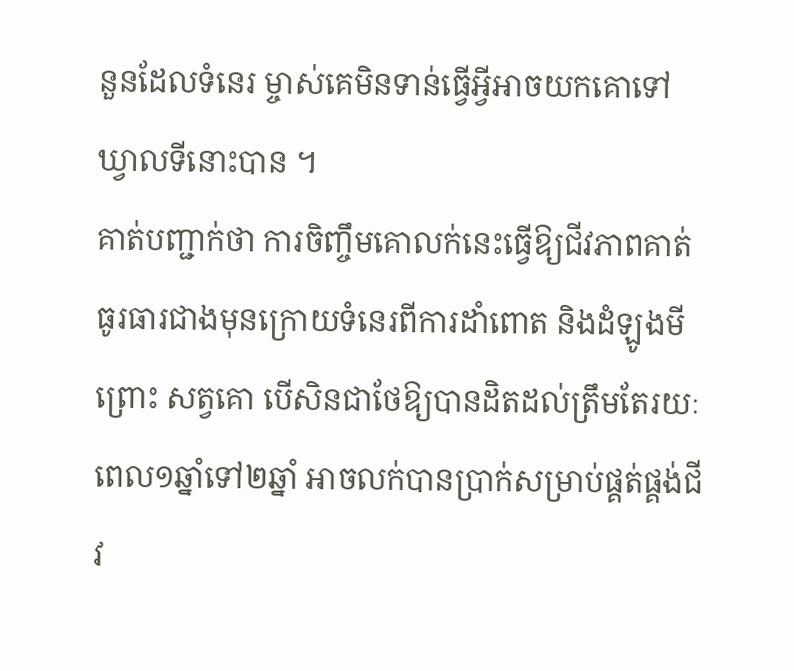នួនដែលទំនេរ ម្ចាស់គេមិនទាន់ធ្វើអ្វីអាចយកគោទៅឃ្វាលទីនោះបាន ។
គាត់បញ្ជាក់ថា ការចិញ្ចឹមគោលក់នេះធ្វើឱ្យជីវភាពគាត់ធូរធារជាងមុនក្រោយទំនេរពីការដាំពោត និងដំឡូងមីព្រោះ សត្វគោ បើសិនជាថែឱ្យបានដិតដល់ត្រឹមតែរយៈពេល១ឆ្នាំទៅ២ឆ្នាំ អាចលក់បានប្រាក់សម្រាប់ផ្គត់ផ្គង់ជីវ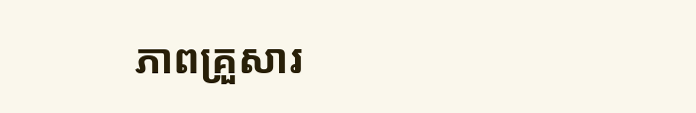ភាពគ្រួសារ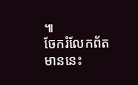៕
ចែករំលែកព័តមាននេះ